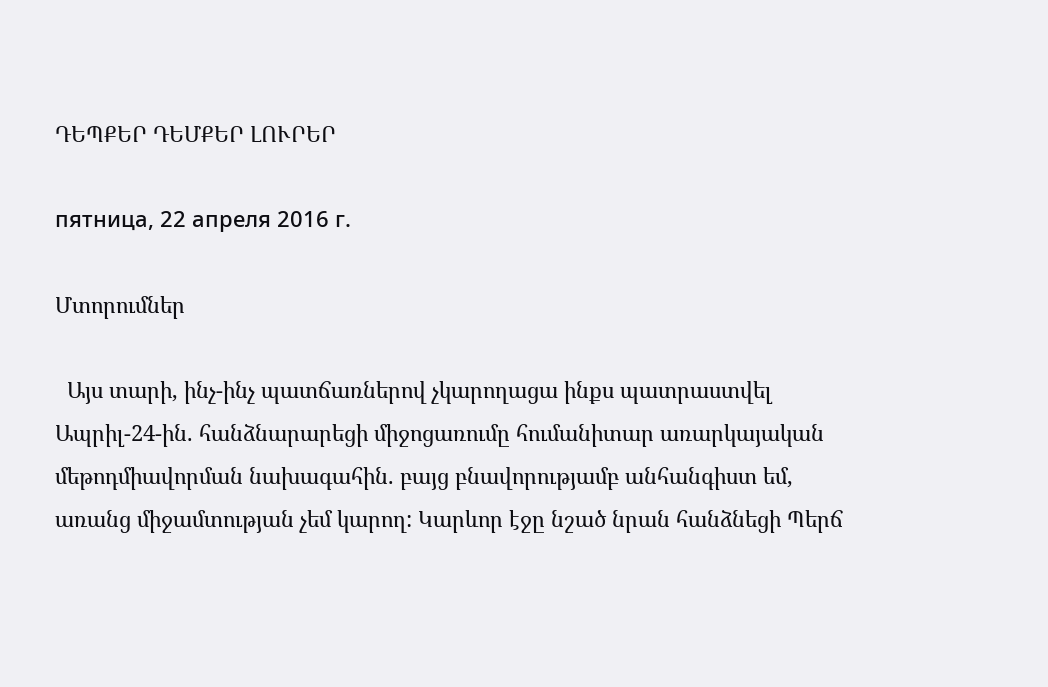ԴԵՊՔԵՐ ԴԵՄՔԵՐ ԼՈՒՐԵՐ

пятница, 22 апреля 2016 г.

Մտորումներ

  Այս տարի, ինչ-ինչ պատճառներով չկարողացա ինքս պատրաստվել Ապրիլ-24-ին. հանձնարարեցի միջոցառումը հումանիտար առարկայական մեթոդմիավորման նախագահին. բայց բնավորությամբ անհանգիստ եմ, առանց միջամտության չեմ կարող: Կարևոր էջը նշած նրան հանձնեցի Պերճ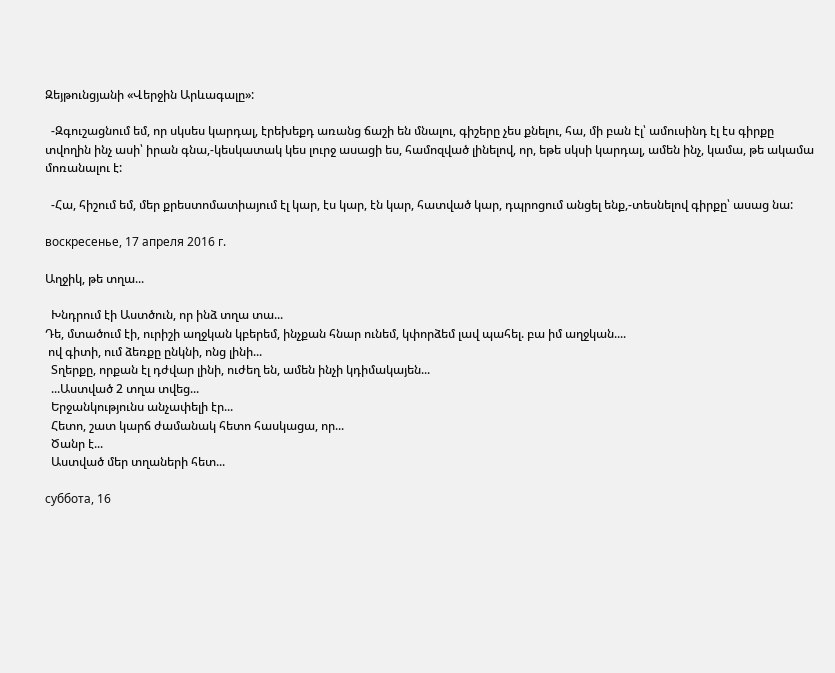Զեյթունցյանի «Վերջին Արևագալը»:

  -Զգուշացնում եմ, որ սկսես կարդալ, էրեխեքդ առանց ճաշի են մնալու, գիշերը չես քնելու, հա, մի բան էլ՝ ամուսինդ էլ էս գիրքը տվողին ինչ ասի՝ իրան գնա,-կեսկատակ կես լուրջ ասացի ես, համոզված լինելով, որ, եթե սկսի կարդալ, ամեն ինչ, կամա, թե ակամա մոռանալու է:

  -Հա, հիշում եմ, մեր քրեստոմատիայում էլ կար, էս կար, էն կար, հատված կար, դպրոցում անցել ենք,-տեսնելով գիրքը՝ ասաց նա:

воскресенье, 17 апреля 2016 г.

Աղջիկ, թե տղա...

  Խնդրում էի Աստծուն, որ ինձ տղա տա...
Դե, մտածում էի, ուրիշի աղջկան կբերեմ, ինչքան հնար ունեմ, կփորձեմ լավ պահել. բա իմ աղջկան....
 ով գիտի, ում ձեռքը ընկնի, ոնց լինի...
  Տղերքը, որքան էլ դժվար լինի, ուժեղ են, ամեն ինչի կդիմակայեն...
  ...Աստված 2 տղա տվեց...
  Երջանկությունս անչափելի էր...
  Հետո, շատ կարճ ժամանակ հետո հասկացա, որ...
  Ծանր է...
  Աստված մեր տղաների հետ...

суббота, 16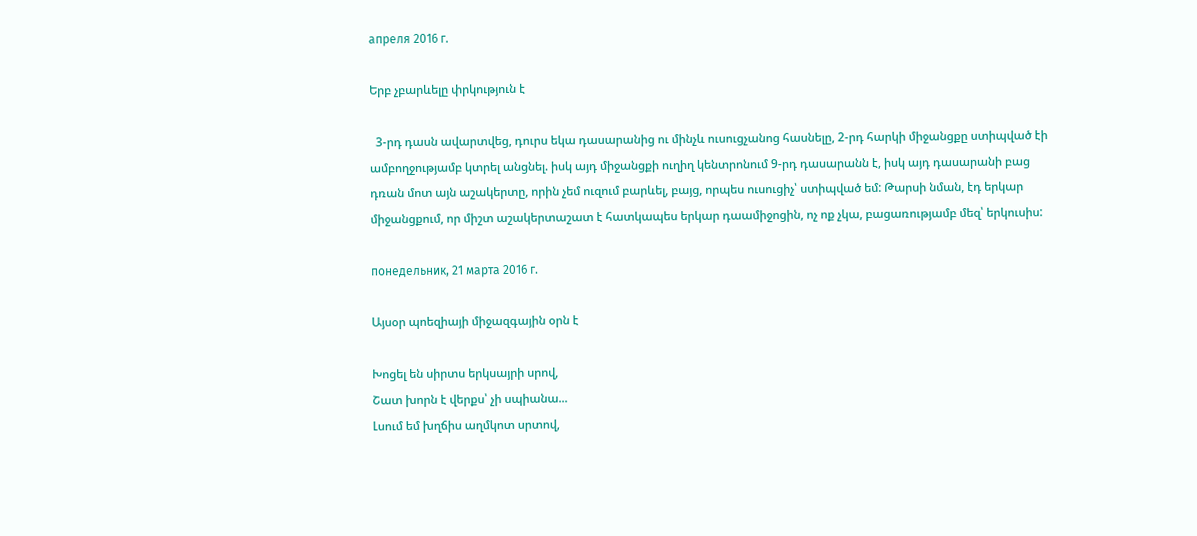апреля 2016 г.

Երբ չբարևելը փրկություն է

  3-րդ դասն ավարտվեց, դուրս եկա դասարանից ու մինչև ուսուցչանոց հասնելը, 2-րդ հարկի միջանցքը ստիպված էի ամբողջությամբ կտրել անցնել. իսկ այդ միջանցքի ուղիղ կենտրոնում 9-րդ դասարանն է, իսկ այդ դասարանի բաց դռան մոտ այն աշակերտը, որին չեմ ուզում բարևել, բայց, որպես ուսուցիչ՝ ստիպված եմ: Թարսի նման, էդ երկար միջանցքում, որ միշտ աշակերտաշատ է հատկապես երկար դաամիջոցին, ոչ ոք չկա, բացառությամբ մեզ՝ երկուսիս:

понедельник, 21 марта 2016 г.

Այսօր պոեզիայի միջազգային օրն է

Խոցել են սիրտս երկսայրի սրով,
Շատ խորն է վերքս՝ չի սպիանա...
Լսում եմ խղճիս աղմկոտ սրտով,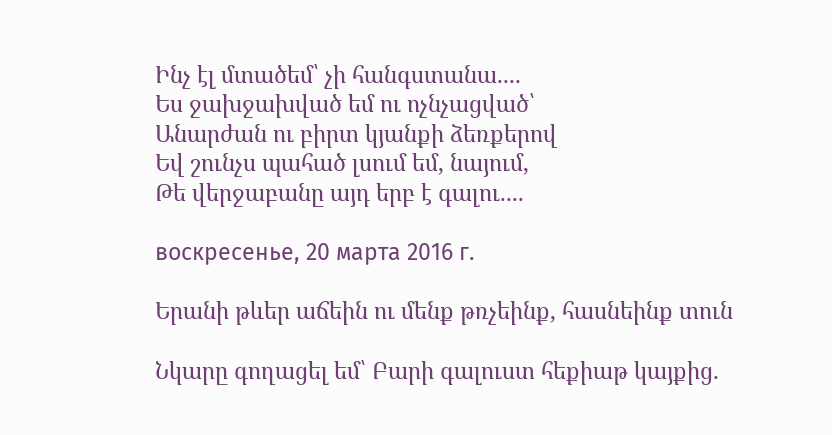Ինչ էլ մտածեմ՝ չի հանգստանա....
Ես ջախջախված եմ ու ոչնչացված՝
Անարժան ու բիրտ կյանքի ձեռքերով
Եվ շունչս պահած լսում եմ, նայում,
Թե վերջաբանը այդ երբ է գալու....

воскресенье, 20 марта 2016 г.

Երանի թևեր աճեին ու մենք թռչեինք, հասնեինք տուն

Նկարը գողացել եմ՝ Բարի գալուստ հեքիաթ կայքից.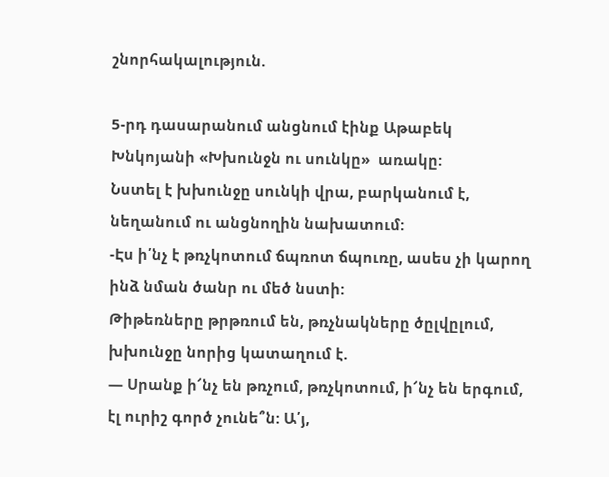շնորհակալություն.

5-րդ դասարանում անցնում էինք Աթաբեկ Խնկոյանի «Խխունջն ու սունկը»  առակը:
Նստել է խխունջը սունկի վրա, բարկանում է, նեղանում ու անցնողին նախատում:
-Էս ի՛նչ է թռչկոտում ճպռոտ ճպուռը, ասես չի կարող ինձ նման ծանր ու մեծ նստի:
Թիթեռները թրթռում են, թռչնակները ծըլվըլում, խխունջը նորից կատաղում է.
— Սրանք ի՜նչ են թռչում, թռչկոտում, ի՜նչ են երգում, էլ ուրիշ գործ չունե՞ն: Ա՛յ,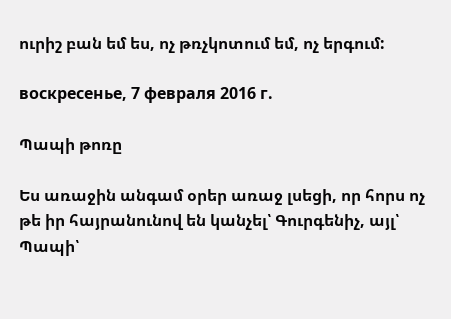ուրիշ բան եմ ես, ոչ թռչկոտում եմ, ոչ երգում:

воскресенье, 7 февраля 2016 г.

Պապի թոռը

Ես առաջին անգամ օրեր առաջ լսեցի, որ հորս ոչ թե իր հայրանունով են կանչել՝ Գուրգենիչ, այլ՝ Պապի՝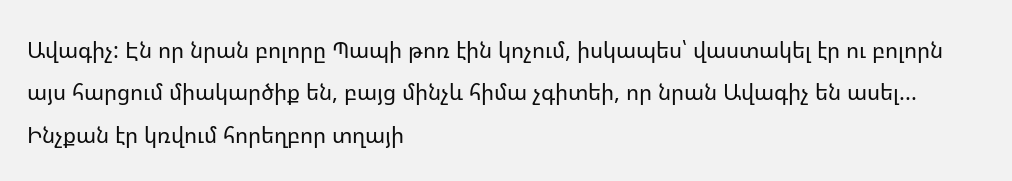Ավագիչ: Էն որ նրան բոլորը Պապի թոռ էին կոչում, իսկապես՝ վաստակել էր ու բոլորն այս հարցում միակարծիք են, բայց մինչև հիմա չգիտեի, որ նրան Ավագիչ են ասել...
Ինչքան էր կռվում հորեղբոր տղայի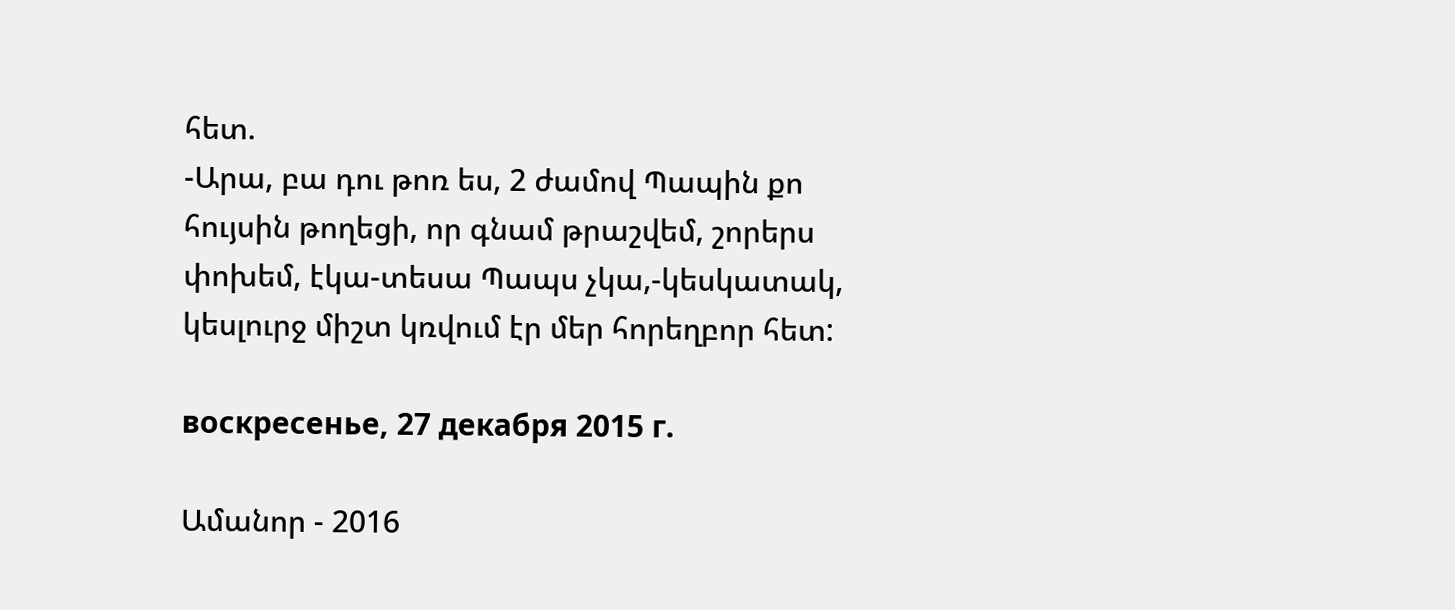հետ.
-Արա, բա դու թոռ ես, 2 ժամով Պապին քո հույսին թողեցի, որ գնամ թրաշվեմ, շորերս փոխեմ, էկա-տեսա Պապս չկա,-կեսկատակ, կեսլուրջ միշտ կռվում էր մեր հորեղբոր հետ:

воскресенье, 27 декабря 2015 г.

Ամանոր - 2016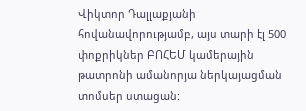Վիկտոր Դալլաքյանի հովանավորությամբ, այս տարի էլ 500 փոքրիկներ ԲՈՀԵՄ կամերային թատրոնի ամանորյա ներկայացման տոմսեր ստացան: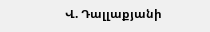Վ. Դալլաքյանի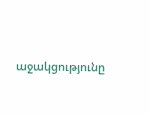աջակցությունը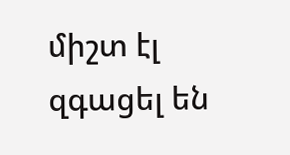միշտ էլ զգացել են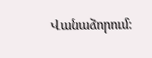Վանաձորում: